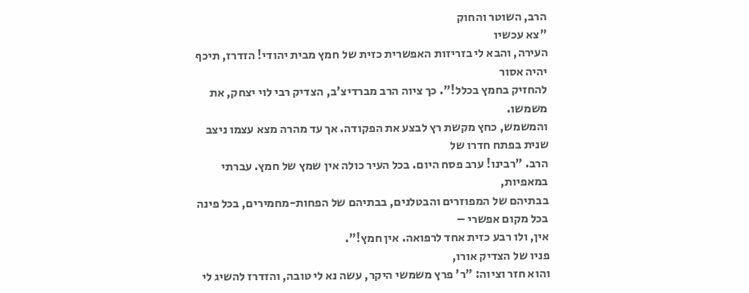הרב, השוטר והחוק
"צא עכשיו
העירה, והבא לי בזריזות האפשרית כזית של חמץ מבית יהודי! הזדרז, תיכף יהיה אסור
להחזיק בחמץ בכלל!". כך ציוה הרב מברדיצ'ב, הצדיק רבי לוי יצחק, את משמשו.
והמשמש, כחץ מקשת רץ לבצע את הפקודה. אך עד מהרה מצא עצמו ניצב שנית בפתח חדרו של
הרב. "רבינו! ערב פסח היום. בכל העיר כולה אין שמץ של חמץ. עברתי במאפיות,
בבתיהם של המפוזרים והבטלנים, בבתיהם של הפחות-מחמירים, בכל פינה בכל מקום אפשרי –
אין, ולו רבע כזית אחד לרפואה. אין חמץ!".
פניו של הצדיק אורו,
והוא חזר וציוה: "ר' פרץ משמשי היקר, עשה נא לי טובה, והזדרז להשיג לי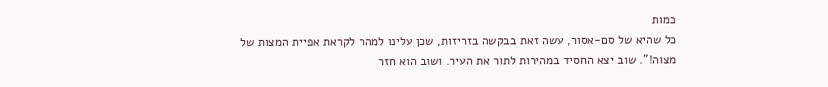כמות
כל שהיא של סם-אסור, עשה זאת בבקשה בזריזות, שכן עלינו למהר לקראת אפיית המצות של
מצוה!". שוב יצא החסיד במהירות לתור את העיר. ושוב הוא חזר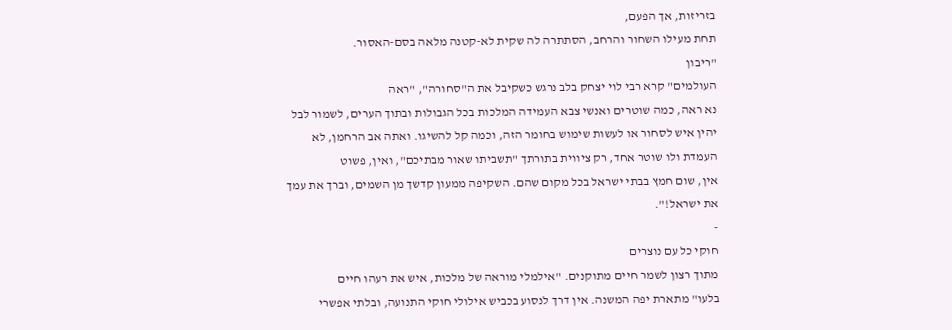בזריזות, אך הפעם,
תחת מעילו השחור והרחב, הסתתרה לה שקית לא-קטנה מלאה בסם-האסור.
"ריבון
העולמים" קרא רבי לוי יצחק בלב נרגש כשקיבל את ה"סחורה", "ראה
נא ראה, כמה שוטרים ואנשי צבא העמידה המלכות בכל הגבולות ובתוך הערים, לשמור לבל
יהין איש לסחור או לעשות שימוש בחומר הזה, וכמה קל להשיגו. ואתה אב הרחמן, לא
העמדת ולו שוטר אחד, רק ציווית בתורתך "תשביתו שאור מבתיכם", ואין, פשוט
אין, שום חמץ בבתי ישראל בכל מקום שהם. השקיפה ממעון קדשך מן השמים, וברך את עמך
את ישראל!".
-
חוקי כל עם נוצרים
מתוך רצון לשמר חיים מתוקנים. "אילמלי מוראה של מלכות, איש את רעהו חיים
בלעו" מתארת יפה המשנה. אין דרך לנסוע בכביש אילולי חוקי התנועה, ובלתי אפשרי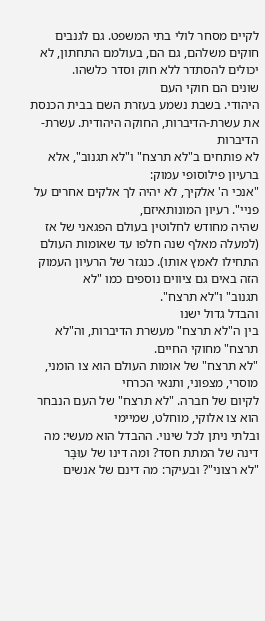לקיים מסחר לולי בתי המשפט. גם לגנבים חוקים משלהם, גם הם, בעולמם התחתון, לא
יכולים להסתדר ללא חוק וסדר כלשהו.
שונים הם חוקי העם
היהודי. בשבת נשמע בעזרת השם בבית הכנסת את עשרת-הדיברות, החוקה היהודית. עשרת-הדיברות
לא פותחים ב"לא תרצח" ו"לא תגנוב", אלא ברעיון פילוסופי עמוק:
"אנכי ה' אלקיך, לא יהיה לך אלקים אחרים על פניי". רעיון המונותאיזם,
שהיה מחודש לחלוטין בעולם הפגאני של אז (למעלה מאלף שנה חלפו עד שאומות העולם
התחילו לאמץ אותו). כנגזר של הרעיון העמוק הזה באים גם ציווים נוספים כמו "לא
תגנוב" ו"לא תרצח".
והבדל גדול ישנו
בין ה"לא תרצח" מעשרת הדיברות, וה"לא תרצח" מחוקי החיים.
"לא תרצח" של אומות העולם הוא צו הומני, מוסרי, מצפוני, ותנאי הכרחי
לקיום של חברה. "לא תרצח" של העם הנבחר הוא צו אלוקי, מוחלט, שמיימי
ובלתי ניתן לכל שינוי. ההבדל הוא מעשי: מה דינה של המתת חסד? ומה דינו של עוּבָּר
"לא רצוני"? ובעיקר: מה דינם של אנשים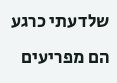שלדעתי כרגע הם מפריעים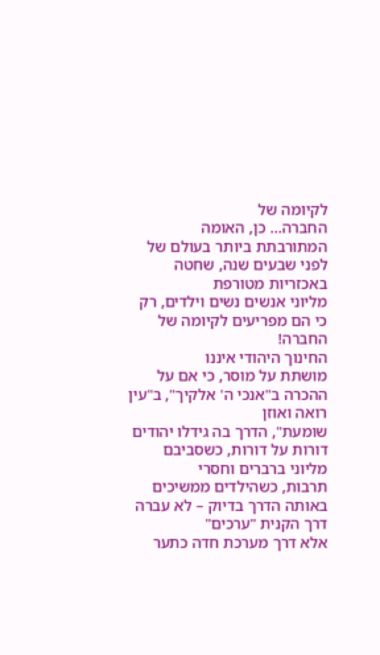לקיומה של
החברה... כן, האומה המתורבתת ביותר בעולם של לפני שבעים שנה, שחטה באכזריות מטורפת
מליוני אנשים נשים וילדים, רק כי הם מפריעים לקיומה של החברה!
החינוך היהודי איננו
מושתת על מוסר, כי אם על ההכרה ב"אנכי ה' אלקיך", ב"עין רואה ואוזן
שומעת", הדרך בה גידלו יהודים דורות על דורות, כשסביבם מליוני ברברים וחסרי
תרבות, כשהילדים ממשיכים באותה הדרך בדיוק – לא עברה דרך הקנית "ערכים"
אלא דרך מערכת חדה כתער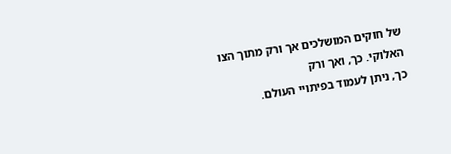של חוקים המושלכים אך ורק מתוך הצו האלוקי. כך, ואך ורק
כך, ניתן לעמוד בפיתויי העולם.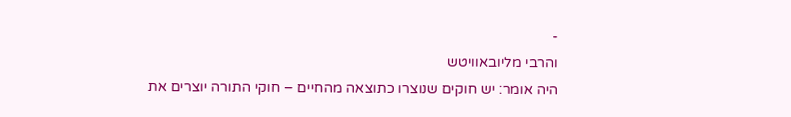-
והרבי מליובאוויטש
היה אומר: יש חוקים שנוצרו כתוצאה מהחיים – חוקי התורה יוצרים את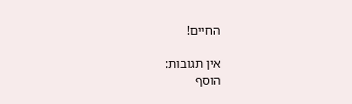החיים!

אין תגובות:
הוסף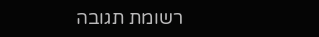רשומת תגובה